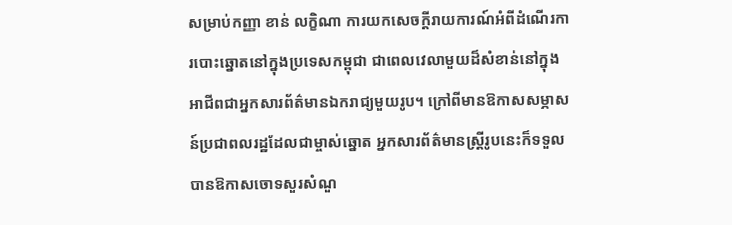សម្រាប់កញ្ញា ខាន់ លក្ខិណា ការយកសេចក្តីរាយការណ៍អំពីដំណើរការបោះឆ្នោតនៅក្នុងប្រទេសកម្ពុជា ជាពេលវេលាមួយដ៏សំខាន់នៅក្នុងអាជីពជាអ្នកសារព័ត៌មានឯករាជ្យមួយរូប។ ក្រៅពីមានឱកាសសម្ភាសន៍ប្រជាពលរដ្ឋដែលជាម្ចាស់ឆ្នោត អ្នកសារព័ត៌មានស្ត្រីរូបនេះក៏ទទួលបានឱកាសចោទសួរសំណួ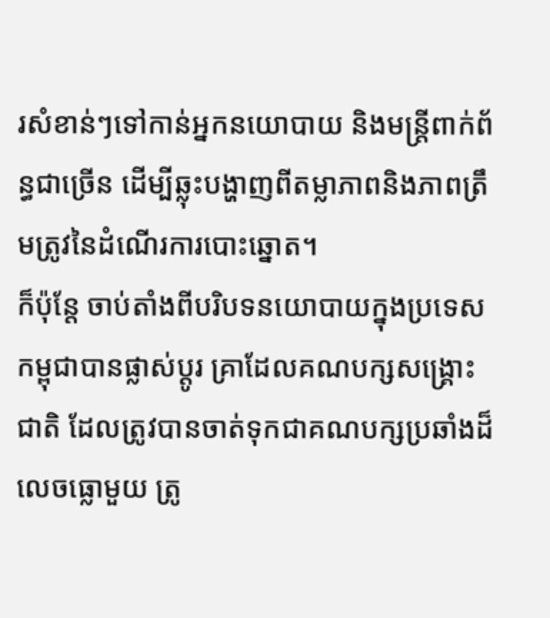រសំខាន់ៗទៅកាន់អ្នកនយោបាយ និងមន្ត្រីពាក់ព័ន្ធជាច្រើន ដើម្បីឆ្លុះបង្ហាញពីតម្លាភាពនិងភាពត្រឹមត្រូវនៃដំណើរការបោះឆ្នោត។
ក៏ប៉ុន្តែ ចាប់តាំងពីបរិបទនយោបាយក្នុងប្រទេសកម្ពុជាបានផ្លាស់ប្តូរ គ្រាដែលគណបក្សសង្គ្រោះជាតិ ដែលត្រូវបានចាត់ទុកជាគណបក្សប្រឆាំងដ៏លេចធ្លោមួយ ត្រូ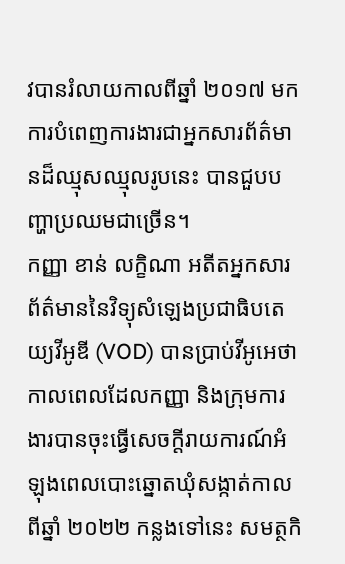វបានរំលាយកាលពីឆ្នាំ ២០១៧ មក ការបំពេញការងារជាអ្នកសារព័ត៌មានដ៏ឈ្មុសឈ្មុលរូបនេះ បានជួបបញ្ហាប្រឈមជាច្រើន។
កញ្ញា ខាន់ លក្ខិណា អតីតអ្នកសារព័ត៌មាននៃវិទ្យុសំឡេងប្រជាធិបតេយ្យវីអូឌី (VOD) បានប្រាប់វីអូអេថា កាលពេលដែលកញ្ញា និងក្រុមការងារបានចុះធ្វើសេចក្តីរាយការណ៍អំឡុងពេលបោះឆ្នោតឃុំសង្កាត់កាលពីឆ្នាំ ២០២២ កន្លងទៅនេះ សមត្ថកិ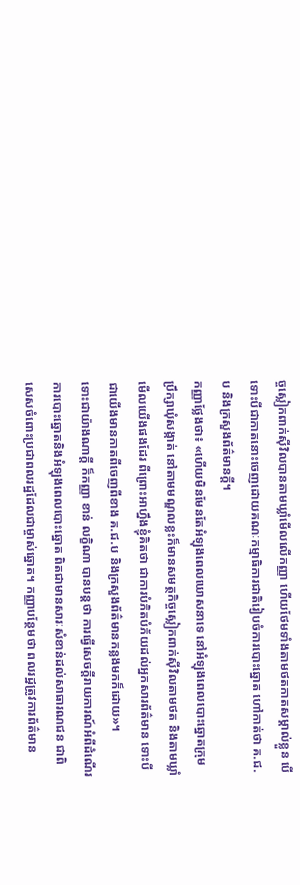ច្ចស្លៀកពាក់ស៊ីវិលបានតាមឃ្លាំមើលលើកញ្ញា ហើយថែមទាំងតាមថតកាតសម្គាល់ខ្លួន បើទោះបីជាកាតនោះចេញដោយគណៈកម្មាធិការជាតិរៀបចំការបោះឆ្នោត ហៅកាត់ថា គ.ជ.ប និងក្រសួងព័ត៌មានក្តី។
កញ្ញាថ្លែងថា៖ «ហើយមិនមែនតែអំឡុងពេលឃោសនាទេ នៅអំឡុងពេលបោះឆ្នោតក្រុមប្រឹក្សាឃុំសង្កាត់ នៅតាមមណ្ឌលខ្លះក៏មានសមត្ថកិច្ចស្លៀកពាក់ស៊ីវិលតាមថត និងតាមឃ្លាំមើលយើងផងដែរ ពីព្រោះអាហ្នឹងខ្ញុំគិតថា ជាការបំភិតបំភ័យដល់អ្នកសារព័ត៌មាន ទោះបីជាយើងមានកាតពីចេញពីខាង គ.ជ.ប និងក្រសួងព័ត៌មានកន្លងមកក៏ដោយ»។
ទោះជាយ៉ាងណាក្តី ក៏កញ្ញា ខាន់ លក្ខិណា បានបន្តថា ការធ្វើសេចក្តីរាយការណ៍អំពីដំណើរការបោះឆ្នោតនិងអំឡុងពេលបោះឆ្នោត ពិតជាមានសារៈសំខាន់ដល់សាធារណជន ជាពិសេសចំពោះប្រជាពលរដ្ឋដែលជាម្ចាស់ឆ្នោត។ កញ្ញាបន្ថែមថា ពលរដ្ឋត្រូវការព័ត៌មាន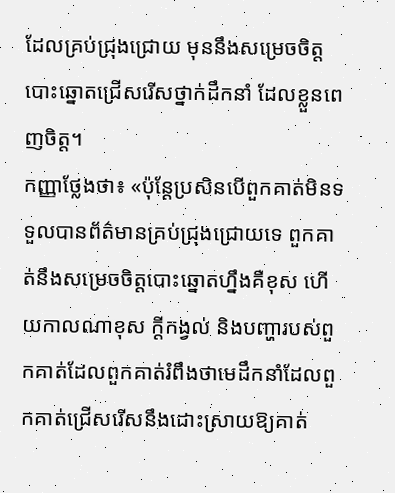ដែលគ្រប់ជ្រុងជ្រោយ មុននឹងសម្រេចចិត្តបោះឆ្នោតជ្រើសរើសថ្នាក់ដឹកនាំ ដែលខ្លួនពេញចិត្ត។
កញ្ញាថ្លែងថា៖ «ប៉ុន្តែប្រសិនបើពួកគាត់មិនទទួលបានព័ត៌មានគ្រប់ជ្រុងជ្រោយទេ ពួកគាត់នឹងសម្រេចចិត្តបោះឆ្នោតហ្នឹងគឺខុស ហើយកាលណាខុស ក្តីកង្វល់ និងបញ្ហារបស់ពួកគាត់ដែលពួកគាត់រំពឹងថាមេដឹកនាំដែលពួកគាត់ជ្រើសរើសនឹងដោះស្រាយឱ្យគាត់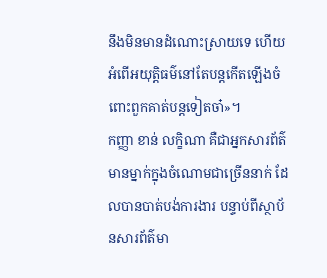នឹងមិនមានដំណោះស្រាយទេ ហើយអំពើអយុត្តិធម៌នៅតែបន្តកើតឡើងចំពោះពួកគាត់បន្តទៀតចា៎»។
កញ្ញា ខាន់ លក្ខិណា គឺជាអ្នកសារព័ត៌មានម្នាក់ក្នុងចំណោមជាច្រើននាក់ ដែលបានបាត់បង់ការងារ បន្ទាប់ពីស្ថាប័នសារព័ត៌មា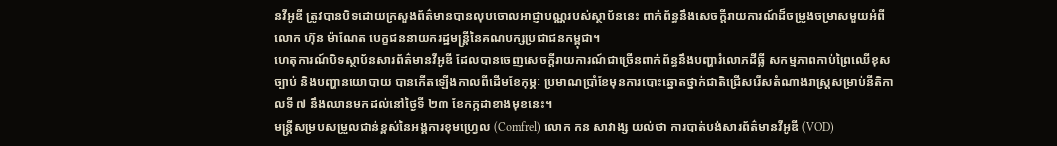នវីអូឌី ត្រូវបានបិទដោយក្រសួងព័ត៌មានបានលុបចោលអាជ្ញាបណ្ណរបស់ស្ថាប័ននេះ ពាក់ព័ន្ធនឹងសេចក្តីរាយការណ៍ដ៏ចម្រូងចម្រាសមួយអំពីលោក ហ៊ុន ម៉ាណែត បេក្ខជននាយករដ្ឋមន្ត្រីនៃគណបក្សប្រជាជនកម្ពុជា។
ហេតុការណ៍បិទស្ថាប័នសារព័ត៌មានវីអូឌី ដែលបានចេញសេចក្តីរាយការណ៍ជាច្រើនពាក់ព័ន្ធនឹងបញ្ហារំលោភដីធ្លី សកម្មភាពកាប់ព្រៃឈើខុសច្បាប់ និងបញ្ហានយោបាយ បានកើតឡើងកាលពីដើមខែកុម្ភៈ ប្រមាណប្រាំខែមុនការបោះឆ្នោតថ្នាក់ជាតិជ្រើសរើសតំណាងរាស្ត្រសម្រាប់នីតិកាលទី ៧ នឹងឈានមកដល់នៅថ្ងៃទី ២៣ ខែកក្កដាខាងមុខនេះ។
មន្រ្តីសម្របសម្រួលជាន់ខ្ពស់នៃអង្គការខុមហ្វ្រេល (Comfrel) លោក កន សាវាង្ស យល់ថា ការបាត់បង់សារព័ត៌មានវីអូឌី (VOD)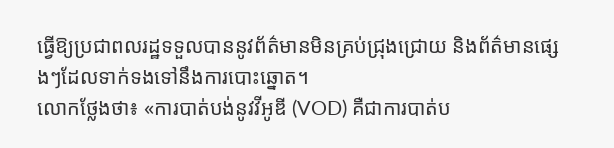ធ្វើឱ្យប្រជាពលរដ្ឋទទួលបាននូវព័ត៌មានមិនគ្រប់ជ្រុងជ្រោយ និងព័ត៌មានផ្សេងៗដែលទាក់ទងទៅនឹងការបោះឆ្នោត។
លោកថ្លែងថា៖ «ការបាត់បង់នូវវីអូឌី (VOD) គឺជាការបាត់ប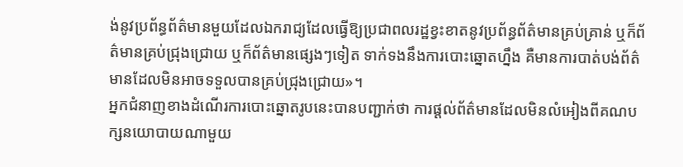ង់នូវប្រព័ន្ធព័ត៌មានមួយដែលឯករាជ្យដែលធ្វើឱ្យប្រជាពលរដ្ឋខ្វះខាតនូវប្រព័ន្ធព័ត៌មានគ្រប់គ្រាន់ ឬក៏ព័ត៌មានគ្រប់ជ្រុងជ្រោយ ឬក៏ព័ត៌មានផ្សេងៗទៀត ទាក់ទងនឹងការបោះឆ្នោតហ្នឹង គឺមានការបាត់បង់ព័ត៌មានដែលមិនអាចទទួលបានគ្រប់ជ្រុងជ្រោយ»។
អ្នកជំនាញខាងដំណើរការបោះឆ្នោតរូបនេះបានបញ្ជាក់ថា ការផ្តល់ព័ត៌មានដែលមិនលំអៀងពីគណបក្សនយោបាយណាមួយ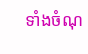ទាំងចំណុ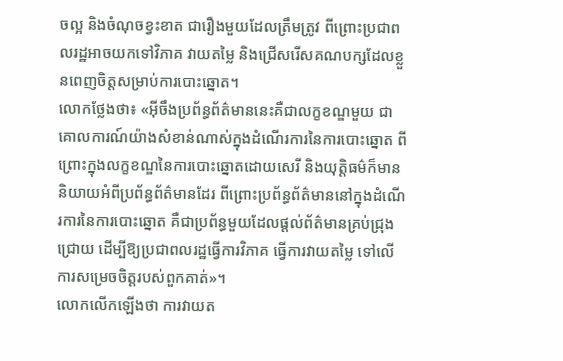ចល្អ និងចំណុចខ្វះខាត ជារឿងមួយដែលត្រឹមត្រូវ ពីព្រោះប្រជាពលរដ្ឋអាចយកទៅវិភាគ វាយតម្លៃ និងជ្រើសរើសគណបក្សដែលខ្លួនពេញចិត្តសម្រាប់ការបោះឆ្នោត។
លោកថ្លែងថា៖ «អ៊ីចឹងប្រព័ន្ធព័ត៌មាននេះគឺជាលក្ខខណ្ឌមួយ ជាគោលការណ៍យ៉ាងសំខាន់ណាស់ក្នុងដំណើរការនៃការបោះឆ្នោត ពីព្រោះក្នុងលក្ខខណ្ឌនៃការបោះឆ្នោតដោយសេរី និងយុតិ្តធម៌ក៏មាននិយាយអំពីប្រព័ន្ធព័ត៌មានដែរ ពីព្រោះប្រព័ន្ធព័ត៌មាននៅក្នុងដំណើរការនៃការបោះឆ្នោត គឺជាប្រព័ន្ធមួយដែលផ្តល់ព័ត៌មានគ្រប់ជ្រុងជ្រោយ ដើម្បីឱ្យប្រជាពលរដ្ឋធ្វើការវិភាគ ធ្វើការវាយតម្លៃ ទៅលើការសម្រេចចិត្តរបស់ពួកគាត់»។
លោកលើកឡើងថា ការវាយត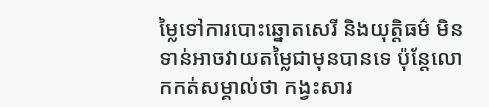ម្លៃទៅការបោះឆ្នោតសេរី និងយុត្តិធម៌ មិនទាន់អាចវាយតម្លៃជាមុនបានទេ ប៉ុន្តែលោកកត់សម្គាល់ថា កង្វះសារ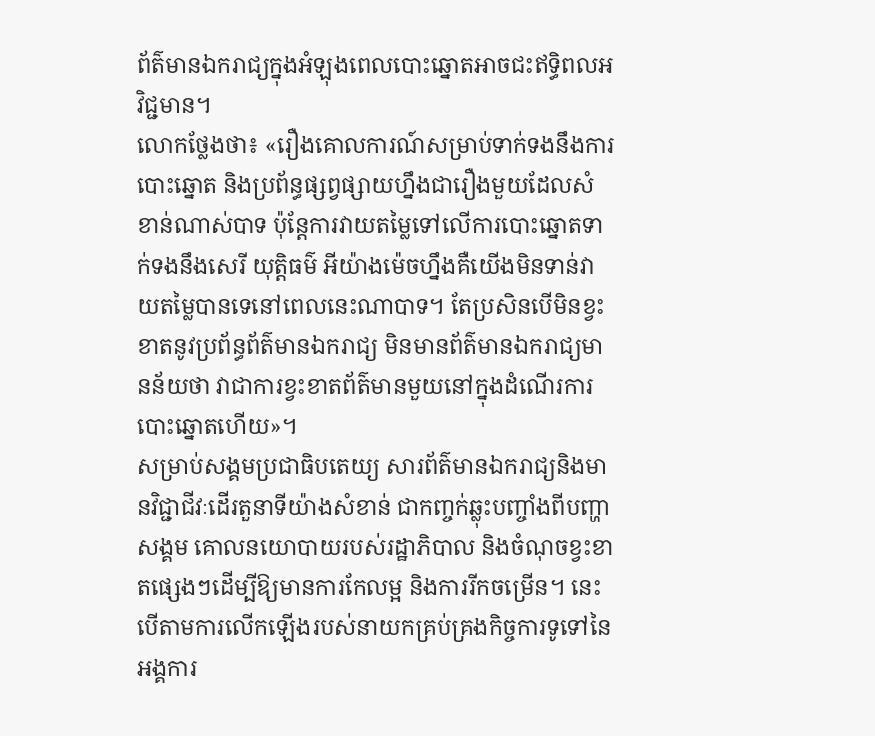ព័ត៌មានឯករាជ្យក្នុងអំឡុងពេលបោះឆ្នោតអាចជះឥទ្ធិពលអវិជ្ជមាន។
លោកថ្លែងថា៖ «រឿងគោលការណ៍សម្រាប់ទាក់ទងនឹងការបោះឆ្នោត និងប្រព័ន្ធផ្សព្វផ្សាយហ្នឹងជារឿងមួយដែលសំខាន់ណាស់បាទ ប៉ុន្តែការវាយតម្លៃទៅលើការបោះឆ្នោតទាក់ទងនឹងសេរី យុត្តិធម៌ អីយ៉ាងម៉េចហ្នឹងគឺយើងមិនទាន់វាយតម្លៃបានទេនៅពេលនេះណាបាទ។ តែប្រសិនបើមិនខ្វះខាតនូវប្រព័ន្ធព័ត៌មានឯករាជ្យ មិនមានព័ត៌មានឯករាជ្យមានន័យថា វាជាការខ្វះខាតព័ត៌មានមួយនៅក្នុងដំណើរការបោះឆ្នោតហើយ»។
សម្រាប់សង្គមប្រជាធិបតេយ្យ សារព័ត៌មានឯករាជ្យនិងមានវិជ្ជាជីវៈដើរតួនាទីយ៉ាងសំខាន់ ជាកញ្ចក់ឆ្លុះបញ្ចាំងពីបញ្ហាសង្គម គោលនយោបាយរបស់រដ្ឋាភិបាល និងចំណុចខ្វះខាតផ្សេងៗដើម្បីឱ្យមានការកែលម្អ និងការរីកចម្រើន។ នេះបើតាមការលើកឡើងរបស់នាយកគ្រប់គ្រងកិច្ចការទូទៅនៃអង្គការ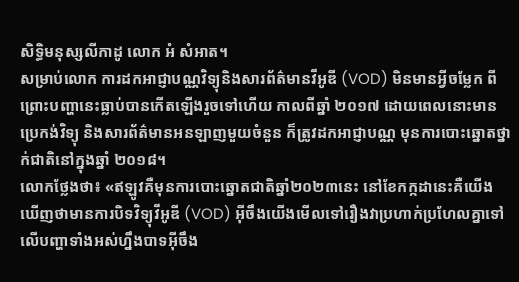សិទ្ធិមនុស្សលីកាដូ លោក អំ សំអាត។
សម្រាប់លោក ការដកអាជ្ញាបណ្ណវិទ្យុនិងសារព័ត៌មានវីអូឌី (VOD) មិនមានអ្វីចម្លែក ពីព្រោះបញ្ហានេះធ្លាប់បានកើតឡើងរួចទៅហើយ កាលពីឆ្នាំ ២០១៧ ដោយពេលនោះមានប្រេកង់វិទ្យុ និងសារព័ត៌មានអនឡាញមួយចំនួន ក៏ត្រូវដកអាជ្ញាបណ្ណ មុនការបោះឆ្នោតថ្នាក់ជាតិនៅក្នុងឆ្នាំ ២០១៨។
លោកថ្លែងថា៖ «ឥឡូវគឺមុនការបោះឆ្នោតជាតិឆ្នាំ២០២៣នេះ នៅខែកក្កដានេះគឺយើងឃើញថាមានការបិទវិទ្យុវីអូឌី (VOD) អ៊ីចឹងយើងមើលទៅរឿងវាប្រហាក់ប្រហែលគ្នាទៅលើបញ្ហាទាំងអស់ហ្នឹងបាទអ៊ីចឹង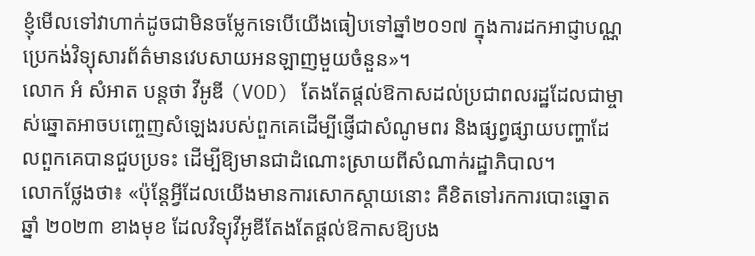ខ្ញុំមើលទៅវាហាក់ដូចជាមិនចម្លែកទេបើយើងធៀបទៅឆ្នាំ២០១៧ ក្នុងការដកអាជ្ញាបណ្ណប្រេកង់វិទ្យុសារព័ត៌មានវេបសាយអនឡាញមួយចំនួន»។
លោក អំ សំអាត បន្តថា វីអូឌី (VOD) តែងតែផ្តល់ឱកាសដល់ប្រជាពលរដ្ឋដែលជាម្ចាស់ឆ្នោតអាចបញ្ចេញសំឡេងរបស់ពួកគេដើម្បីផ្ញើជាសំណូមពរ និងផ្សព្វផ្សាយបញ្ហាដែលពួកគេបានជួបប្រទះ ដើម្បីឱ្យមានជាដំណោះស្រាយពីសំណាក់រដ្ឋាភិបាល។
លោកថ្លែងថា៖ «ប៉ុន្តែអ្វីដែលយើងមានការសោកស្តាយនោះ គឺខិតទៅរកការបោះឆ្នោតឆ្នាំ ២០២៣ ខាងមុខ ដែលវិទ្យុវីអូឌីតែងតែផ្តល់ឱកាសឱ្យបង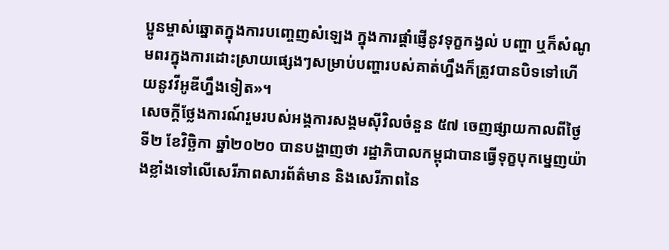ប្អូនម្ចាស់ឆ្នោតក្នុងការបញ្ចេញសំឡេង ក្នុងការផ្តាំផ្ញើនូវទុក្ខកង្វល់ បញ្ហា ឬក៏សំណូមពរក្នុងការដោះស្រាយផ្សេងៗសម្រាប់បញ្ហារបស់គាត់ហ្នឹងក៏ត្រូវបានបិទទៅហើយនូវវីអូឌីហ្នឹងទៀត»។
សេចក្តីថ្លែងការណ៍រួមរបស់អង្គការសង្គមស៊ីវិលចំនួន ៥៧ ចេញផ្សាយកាលពីថ្ងៃទី២ ខែវិច្ឆិកា ឆ្នាំ២០២០ បានបង្ហាញថា រដ្ឋាភិបាលកម្ពុជាបានធ្វើទុក្ខបុកម្នេញយ៉ាងខ្លាំងទៅលើសេរីភាពសារព័ត៌មាន និងសេរីភាពនៃ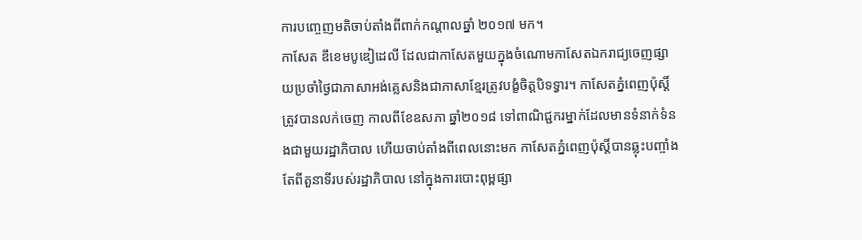ការបញ្ចេញមតិចាប់តាំងពីពាក់កណ្តាលឆ្នាំ ២០១៧ មក។
កាសែត ឌឹខេមបូឌៀដេលី ដែលជាកាសែតមួយក្នុងចំណោមកាសែតឯករាជ្យចេញផ្សាយប្រចាំថ្ងៃជាភាសាអង់គ្លេសនិងជាភាសាខ្មែរត្រូវបង្ខំចិត្តបិទទ្វារ។ កាសែតភ្នំពេញប៉ុស្តិ៍ត្រូវបានលក់ចេញ កាលពីខែឧសភា ឆ្នាំ២០១៨ ទៅពាណិជ្ជករម្នាក់ដែលមានទំនាក់ទំនងជាមួយរដ្ឋាភិបាល ហើយចាប់តាំងពីពេលនោះមក កាសែតភ្នំពេញប៉ុស្តិ៍បានឆ្លុះបញ្ចាំងតែពីតួនាទីរបស់រដ្ឋាភិបាល នៅក្នុងការបោះពុម្ពផ្សា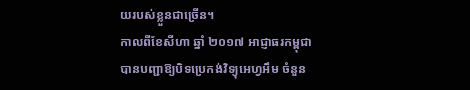យរបស់ខ្លួនជាច្រើន។
កាលពីខែសីហា ឆ្នាំ ២០១៧ អាជ្ញាធរកម្ពុជាបានបញ្ជាឱ្យបិទប្រេកង់វិទ្យុអេហ្វអឹម ចំនួន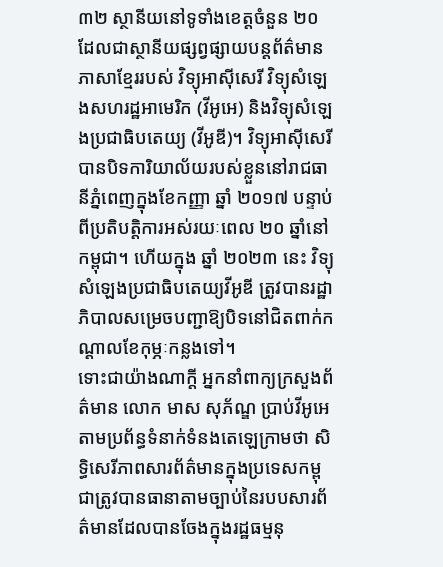៣២ ស្ថានីយនៅទូទាំងខេត្តចំនួន ២០ ដែលជាស្ថានីយផ្សព្វផ្សាយបន្តព័ត៌មានភាសាខ្មែររបស់ វិទ្យុអាស៊ីសេរី វិទ្យុសំឡេងសហរដ្ឋអាមេរិក (វីអូអេ) និងវិទ្យុសំឡេងប្រជាធិបតេយ្យ (វីអូឌី)។ វិទ្យុអាស៊ីសេរីបានបិទការិយាល័យរបស់ខ្លួននៅរាជធានីភ្នំពេញក្នុងខែកញ្ញា ឆ្នាំ ២០១៧ បន្ទាប់ពីប្រតិបត្តិការអស់រយៈពេល ២០ ឆ្នាំនៅកម្ពុជា។ ហើយក្នុង ឆ្នាំ ២០២៣ នេះ វិទ្យុសំឡេងប្រជាធិបតេយ្យវីអូឌី ត្រូវបានរដ្ឋាភិបាលសម្រេចបញ្ជាឱ្យបិទនៅជិតពាក់កណ្តាលខែកុម្ភៈកន្លងទៅ។
ទោះជាយ៉ាងណាក្តី អ្នកនាំពាក្យក្រសួងព័ត៌មាន លោក មាស សុភ័ណ្ឌ ប្រាប់វីអូអេតាមប្រព័ន្ធទំនាក់ទំនងតេឡេក្រាមថា សិទិ្ធសេរីភាពសារព័ត៌មានក្នុងប្រទេសកម្ពុជាត្រូវបានធានាតាមច្បាប់នៃរបបសារព័ត៌មានដែលបានចែងក្នុងរដ្ឋធម្មនុ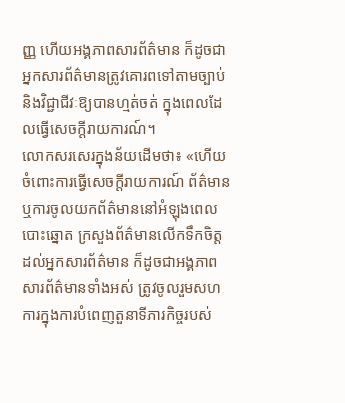ញ្ញ ហើយអង្គភាពសារព័ត៌មាន ក៏ដូចជាអ្នកសារព័ត៌មានត្រូវគោរពទៅតាមច្បាប់ និងវិជ្ជាជីវៈឱ្យបានហ្មត់ចត់ ក្នុងពេលដែលធ្វើសេចក្តីរាយការណ៍។
លោកសរសេរក្នុងន័យដើមថា៖ «ហើយចំពោះការធ្វើសេចក្ដីរាយការណ៍ ព័ត៌មាន ឬការចូលយកព័ត៌មាននៅអំឡុងពេលបោះឆ្នោត ក្រសួងព័ត៌មានលើកទឹកចិត្តដល់អ្នកសារព័ត៌មាន ក៏ដូចជាអង្គភាពសារព័ត៌មានទាំងអស់ ត្រូវចូលរួមសហការក្នុងការបំពេញតួនាទីភារកិច្ចរបស់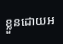ខ្លួនដោយអ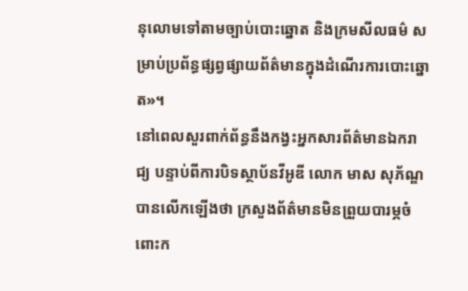នុលោមទៅតាមច្បាប់បោះឆ្នោត និងក្រមសីលធម៌ សម្រាប់ប្រព័ន្ធផ្សព្វផ្សាយព័ត៌មានក្នុងដំណើរការបោះឆ្នោត»។
នៅពេលសួរពាក់ព័ន្ធនឹងកង្វះអ្នកសារព័ត៌មានឯករាជ្យ បន្ទាប់ពីការបិទស្ថាប័នវីអូឌី លោក មាស សុភ័ណ្ឌ បានលើកឡើងថា ក្រសួងព័ត៌មានមិនព្រួយបារម្ភចំពោះក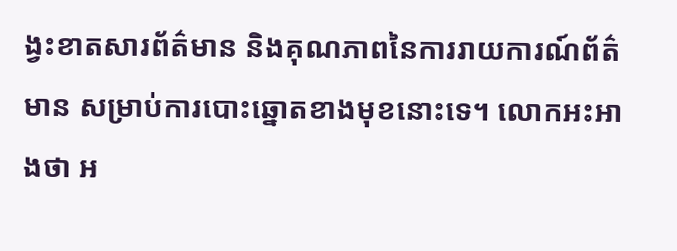ង្វះខាតសារព័ត៌មាន និងគុណភាពនៃការរាយការណ៍ព័ត៌មាន សម្រាប់ការបោះឆ្នោតខាងមុខនោះទេ។ លោកអះអាងថា អ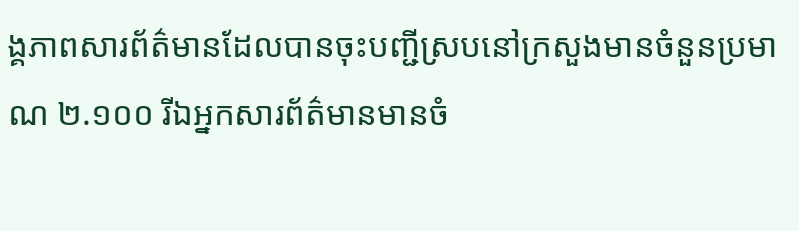ង្គភាពសារព័ត៌មានដែលបានចុះបញ្ជីស្របនៅក្រសួងមានចំនួនប្រមាណ ២.១០០ រីឯអ្នកសារព័ត៌មានមានចំ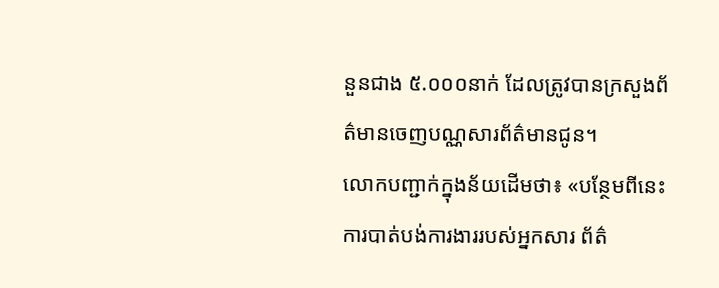នួនជាង ៥.០០០នាក់ ដែលត្រូវបានក្រសួងព័ត៌មានចេញបណ្ណសារព័ត៌មានជូន។
លោកបញ្ជាក់ក្នុងន័យដើមថា៖ «បន្ថែមពីនេះ ការបាត់បង់ការងាររបស់អ្នកសារ ព័ត៌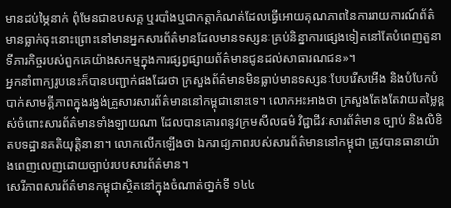មានដប់ម្ភៃនាក់ ពុំមែនជាឧបសគ្គ ឬរបាំងឬជាកត្តាកំណត់ដែលធ្វើអោយគុណភាពនៃការរាយការណ៍ព័ត៌មានធ្លាក់ចុះនោះព្រោះនៅមានអ្នកសារព័ត៌មានដែលមានទស្សនៈគ្រប់និន្នាការផ្សេងទៀតនៅតែបំពេញតួនាទីភារកិច្ចរបស់ពួកគេយ៉ាងសកម្មក្នុងការផ្សព្វផ្សាយព័ត៌មានជូនដល់សាធារណជន»។
អ្នកនាំពាក្យរូបនេះក៏បានបញ្ជាក់ផងដែរថា ក្រសួងព័ត៌មានមិនធ្លាប់មានទស្សនៈបែបរើសអើង និងបំបែកបំបាក់សាមគ្គីភាពក្នុងរង្វង់គ្រួសារសារព័ត៌មាននៅកម្ពុជានោះទេ។ លោកអះអាងថា ក្រសួងតែងតែវាយតម្លៃខ្ពស់ចំពោះសារព័ត៌មានទាំងឡាយណា ដែលបានគោរពនូវក្រមសីលធម៌ វិជ្ជាជីវៈសារព័ត៌មាន ច្បាប់ និងលិខិតបទដ្ឋានគតិយុត្តិនានា។ លោកលើកឡើងថា ឯករាជ្យភាពរបស់សារព័ត៌មាននៅកម្ពុជា ត្រូវបានធានាយ៉ាងពេញលេញដោយច្បាប់របបសារព័ត៌មាន។
សេរីភាពសារព័ត៌មានកម្ពុជាស្ថិតនៅក្នុងចំណាត់ថា្នក់ទី ១៤៤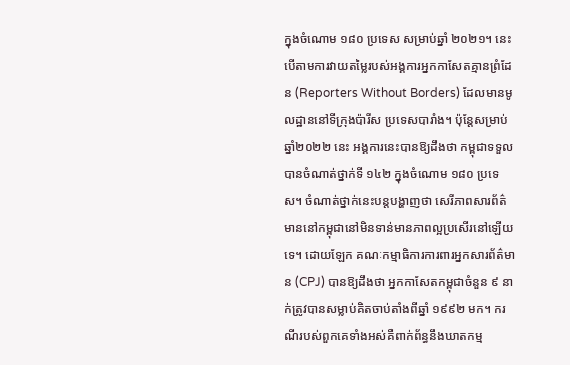ក្នុងចំណោម ១៨០ ប្រទេស សម្រាប់ឆ្នាំ ២០២១។ នេះបើតាមការវាយតម្លៃរបស់អង្គការអ្នកកាសែតគ្មានព្រំដែន (Reporters Without Borders) ដែលមានមូលដ្ឋាននៅទីក្រុងប៉ារីស ប្រទេសបារាំង។ ប៉ុន្តែសម្រាប់ឆ្នាំ២០២២ នេះ អង្គការនេះបានឱ្យដឹងថា កម្ពុជាទទួលបានចំណាត់ថ្នាក់ទី ១៤២ ក្នុងចំណោម ១៨០ ប្រទេស។ ចំណាត់ថ្នាក់នេះបន្តបង្ហាញថា សេរីភាពសារព័ត៌មាននៅកម្ពុជានៅមិនទាន់មានភាពល្អប្រសើរនៅឡើយទេ។ ដោយឡែក គណៈកម្មាធិការការពារអ្នកសារព័ត៌មាន (CPJ) បានឱ្យដឹងថា អ្នកកាសែតកម្ពុជាចំនួន ៩ នាក់ត្រូវបានសម្លាប់គិតចាប់តាំងពីឆ្នាំ ១៩៩២ មក។ ករណីរបស់ពួកគេទាំងអស់គឺពាក់ព័ន្ធនឹងឃាតកម្ម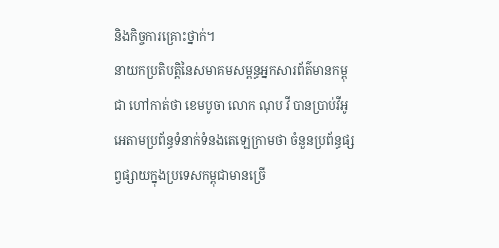និងកិច្ចការគ្រោះថ្នាក់។
នាយកប្រតិបត្តិនៃសមាគមសម្ពន្ធអ្នកសារព័ត៌មានកម្ពុជា ហៅកាត់ថា ខេមបូចា លោក ណុប វី បានប្រាប់វីអូអេតាមប្រព័ន្ធទំនាក់ទំនងតេឡេក្រាមថា ចំនួនប្រព័ន្ធផ្សព្វផ្សាយក្នុងប្រទេសកម្ពុជាមានច្រើ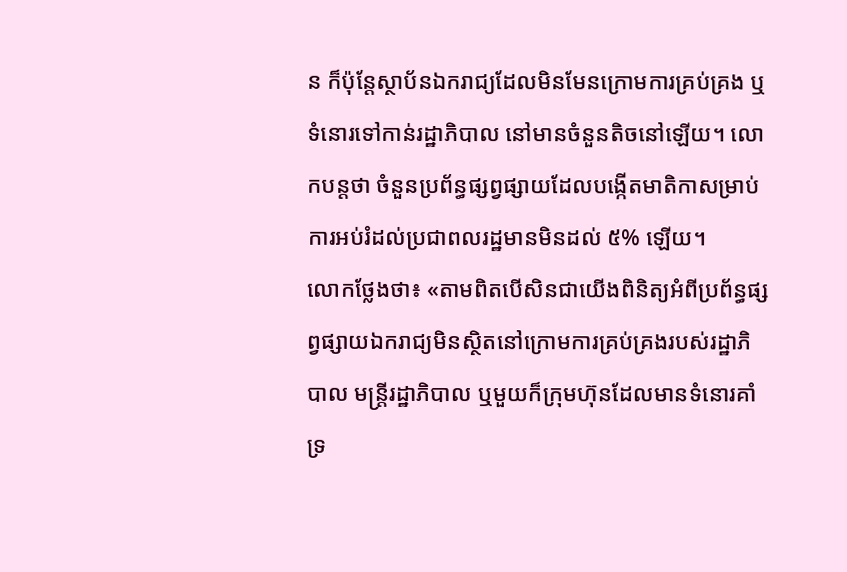ន ក៏ប៉ុន្តែស្ថាប័នឯករាជ្យដែលមិនមែនក្រោមការគ្រប់គ្រង ឬទំនោរទៅកាន់រដ្ឋាភិបាល នៅមានចំនួនតិចនៅឡើយ។ លោកបន្តថា ចំនួនប្រព័ន្ធផ្សព្វផ្សាយដែលបង្កើតមាតិកាសម្រាប់ការអប់រំដល់ប្រជាពលរដ្ឋមានមិនដល់ ៥% ឡើយ។
លោកថ្លែងថា៖ «តាមពិតបើសិនជាយើងពិនិត្យអំពីប្រព័ន្ធផ្សព្វផ្សាយឯករាជ្យមិនស្ថិតនៅក្រោមការគ្រប់គ្រងរបស់រដ្ឋាភិបាល មន្រ្តីរដ្ឋាភិបាល ឬមួយក៏ក្រុមហ៊ុនដែលមានទំនោរគាំទ្រ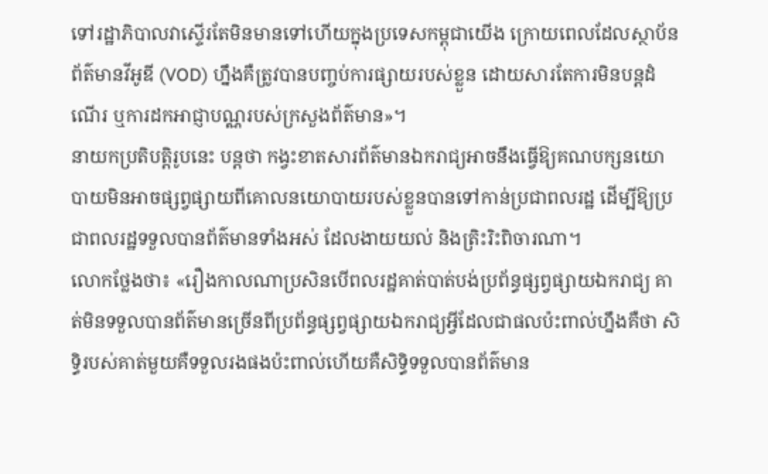ទៅរដ្ឋាភិបាលវាស្ទើរតែមិនមានទៅហើយក្នុងប្រទេសកម្ពុជាយើង ក្រោយពេលដែលស្ថាប័នព័ត៌មានវីអូឌី (VOD) ហ្នឹងគឺត្រូវបានបញ្ចប់ការផ្សាយរបស់ខ្លួន ដោយសារតែការមិនបន្តដំណើរ ឬការដកអាជ្ញាបណ្ណរបស់ក្រសួងព័ត៌មាន»។
នាយកប្រតិបត្តិរូបនេះ បន្តថា កង្វះខាតសារព័ត៌មានឯករាជ្យអាចនឹងធ្វើឱ្យគណបក្សនយោបាយមិនអាចផ្សព្វផ្សាយពីគោលនយោបាយរបស់ខ្លួនបានទៅកាន់ប្រជាពលរដ្ឋ ដើម្បីឱ្យប្រជាពលរដ្ឋទទួលបានព័ត៌មានទាំងអស់ ដែលងាយយល់ និងត្រិះរិះពិចារណា។
លោកថ្លែងថា៖ «រឿងកាលណាប្រសិនបើពលរដ្ឋគាត់បាត់បង់ប្រព័ន្ធផ្សព្វផ្សាយឯករាជ្យ គាត់មិនទទួលបានព័ត៌មានច្រើនពីប្រព័ន្ធផ្សព្វផ្សាយឯករាជ្យអ្វីដែលជាផលប៉ះពាល់ហ្នឹងគឺថា សិទិ្ធរបស់គាត់មួយគឺទទួលរងផងប៉ះពាល់ហើយគឺសិទ្ធិទទួលបានព័ត៌មាន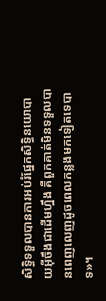សិទ្ធិទទួលបានការអប់រំផ្នែកសិទ្ធិនយោបាយអ៊ីចឹងជាដើមហ្នឹង គឺពួកគាត់មិនទទួលបានពេញលេញដូចពេលកន្លងមកទៀតទេបាទ»។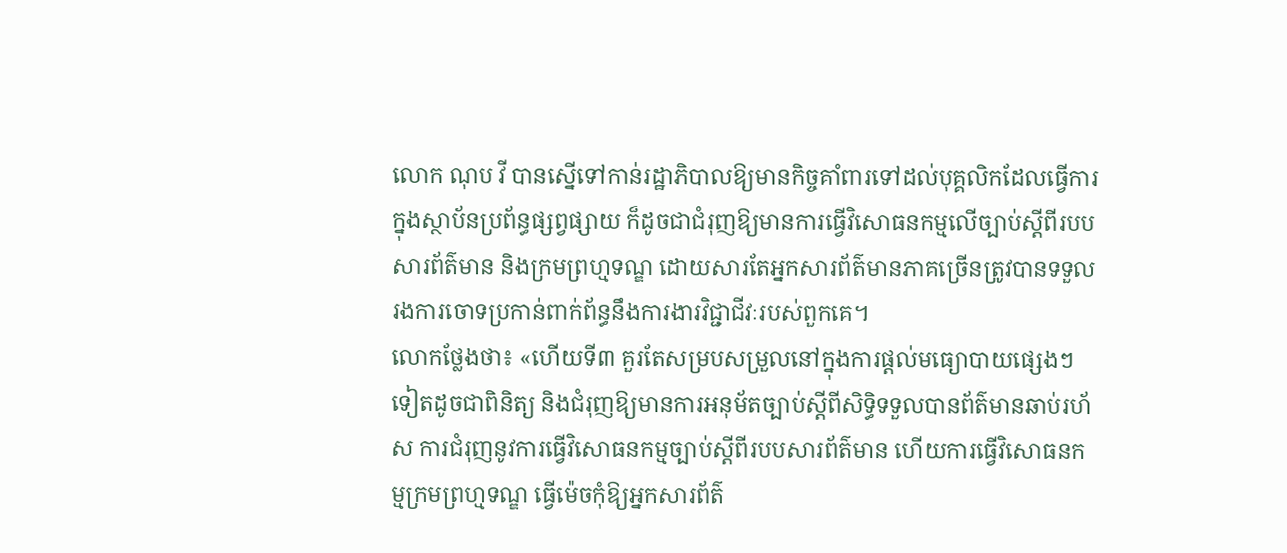លោក ណុប វី បានស្នើទៅកាន់រដ្ឋាភិបាលឱ្យមានកិច្ចគាំពារទៅដល់បុគ្គលិកដែលធ្វើការក្នុងស្ថាប័នប្រព័ន្ធផ្សព្វផ្សាយ ក៏ដូចជាជំរុញឱ្យមានការធ្វើវិសោធនកម្មលើច្បាប់ស្តីពីរបបសារព័ត៌មាន និងក្រមព្រហ្មទណ្ឌ ដោយសារតែអ្នកសារព័ត៌មានភាគច្រើនត្រូវបានទទួលរងការចោទប្រកាន់ពាក់ព័ន្ធនឹងការងារវិជ្ជាជីវៈរបស់ពួកគេ។
លោកថ្លែងថា៖ «ហើយទី៣ គួរតែសម្របសម្រួលនៅក្នុងការផ្តល់មធ្យោបាយផ្សេងៗទៀតដូចជាពិនិត្យ និងជំរុញឱ្យមានការអនុម័តច្បាប់ស្តីពីសិទ្ធិទទួលបានព័ត៌មានឆាប់រហ័ស ការជំរុញនូវការធ្វើវិសោធនកម្មច្បាប់ស្តីពីរបបសារព័ត៌មាន ហើយការធ្វើវិសោធនកម្មក្រមព្រហ្មទណ្ឌ ធ្វើម៉េចកុំឱ្យអ្នកសារព័ត៌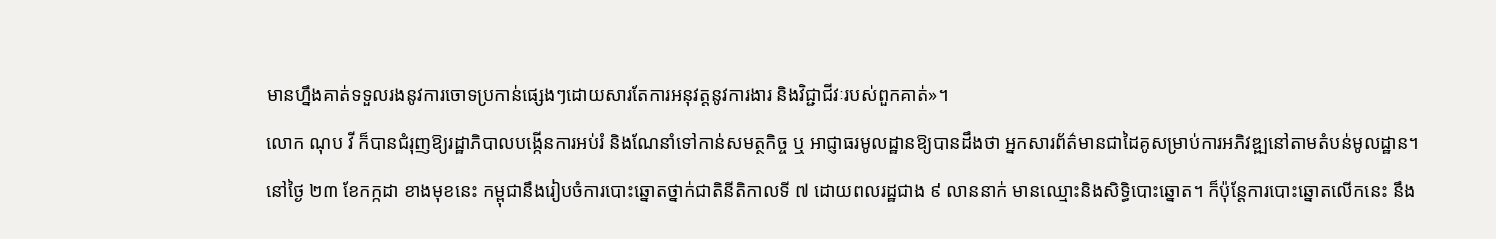មានហ្នឹងគាត់ទទួលរងនូវការចោទប្រកាន់ផ្សេងៗដោយសារតែការអនុវត្តនូវការងារ និងវិជ្ជាជីវៈរបស់ពួកគាត់»។
លោក ណុប វី ក៏បានជំរុញឱ្យរដ្ឋាភិបាលបង្កើនការអប់រំ និងណែនាំទៅកាន់សមត្ថកិច្ច ឬ អាជ្ញាធរមូលដ្ឋានឱ្យបានដឹងថា អ្នកសារព័ត៌មានជាដៃគូសម្រាប់ការអភិវឌ្ឍនៅតាមតំបន់មូលដ្ឋាន។
នៅថ្ងៃ ២៣ ខែកក្កដា ខាងមុខនេះ កម្ពុជានឹងរៀបចំការបោះឆ្នោតថ្នាក់ជាតិនីតិកាលទី ៧ ដោយពលរដ្ឋជាង ៩ លាននាក់ មានឈ្មោះនិងសិទ្ធិបោះឆ្នោត។ ក៏ប៉ុន្តែការបោះឆ្នោតលើកនេះ នឹង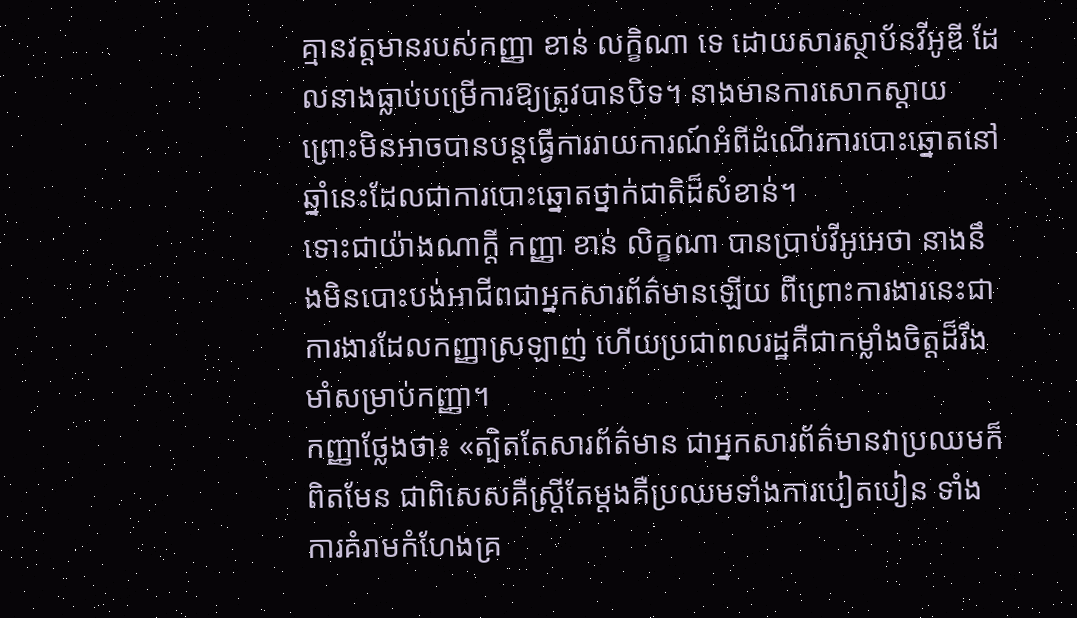គ្មានវត្តមានរបស់កញ្ញា ខាន់ លក្ខិណា ទេ ដោយសារស្ថាប័នវីអូឌី ដែលនាងធ្លាប់បម្រើការឱ្យត្រូវបានបិទ។ នាងមានការសោកស្តាយ ព្រោះមិនអាចបានបន្តធ្វើការរាយការណ៍អំពីដំណើរការបោះឆ្នោតនៅឆ្នាំនេះដែលជាការបោះឆ្នោតថ្នាក់ជាតិដ៏សំខាន់។
ទោះជាយ៉ាងណាក្តី កញ្ញា ខាន់ លិក្ខណា បានប្រាប់វីអូអេថា នាងនឹងមិនបោះបង់អាជីពជាអ្នកសារព័ត៌មានឡើយ ពីព្រោះការងារនេះជាការងារដែលកញ្ញាស្រឡាញ់ ហើយប្រជាពលរដ្ឋគឺជាកម្លាំងចិត្តដ៏រឹងមាំសម្រាប់កញ្ញា។
កញ្ញាថ្លែងថា៖ «ត្បិតតែសារព័ត៌មាន ជាអ្នកសារព័ត៌មានវាប្រឈមក៏ពិតមែន ជាពិសេសគឺស្ត្រីតែម្តងគឺប្រឈមទាំងការបៀតបៀន ទាំងការគំរាមកំហែងគ្រ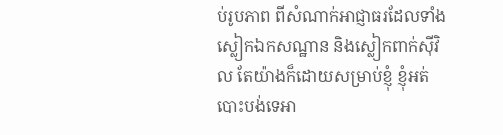ប់រូបភាព ពីសំណាក់អាជ្ញាធរដែលទាំងស្លៀកឯកសណ្ឋាន និងស្លៀកពាក់ស៊ីវិល តែយ៉ាងក៏ដោយសម្រាប់ខ្ញុំ ខ្ញុំអត់បោះបង់ទេអា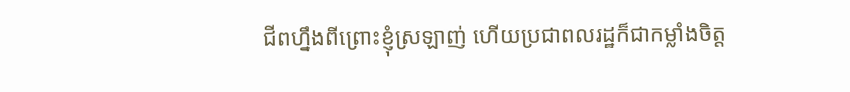ជីពហ្នឹងពីព្រោះខ្ញុំស្រឡាញ់ ហើយប្រជាពលរដ្ឋក៏ជាកម្លាំងចិត្ត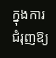ក្នុងការជំរុញឱ្យ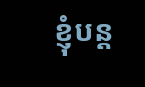ខ្ញុំបន្ត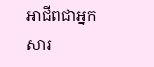អាជីពជាអ្នកសារ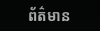ព័ត៌មាន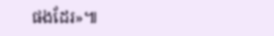ផងដែរ»៕